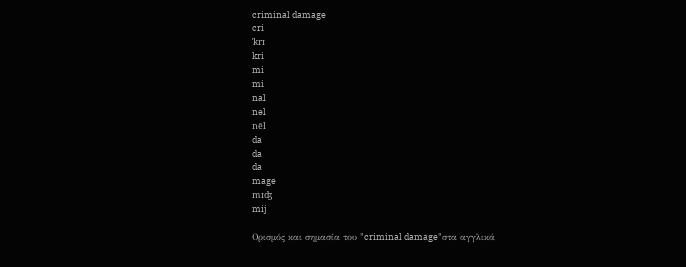criminal damage
cri
ˈkrɪ
kri
mi
mi
nal
nəl
nēl
da
da
da
mage
mɪʤ
mij

Ορισμός και σημασία του "criminal damage"στα αγγλικά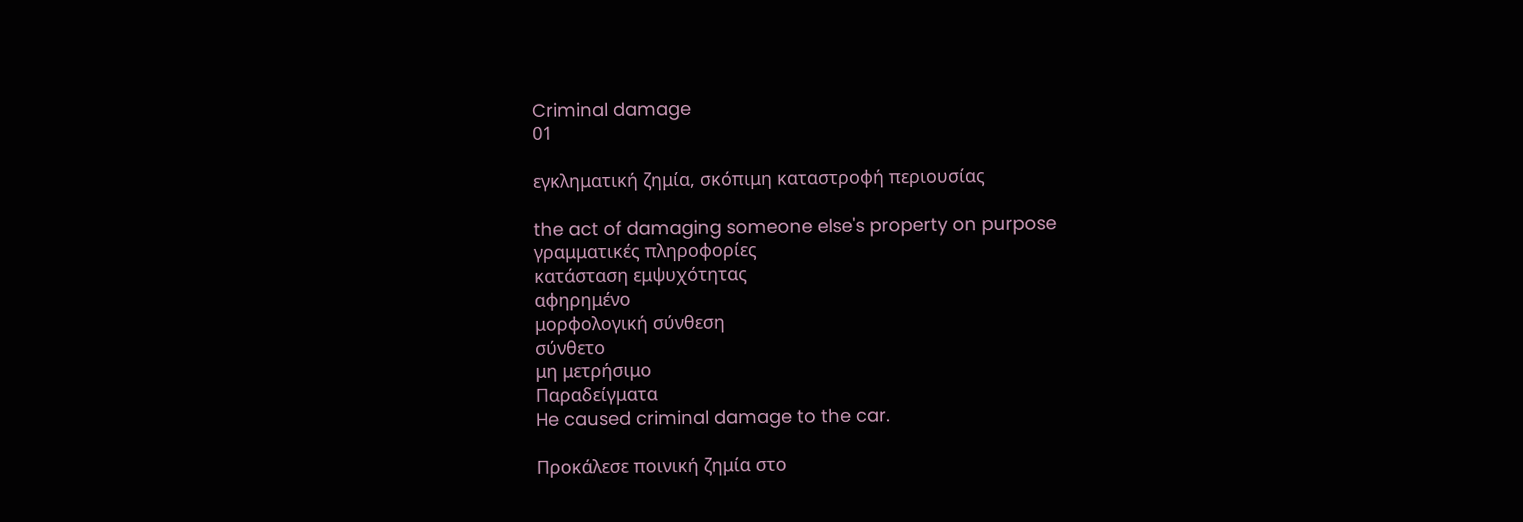Criminal damage
01

εγκληματική ζημία, σκόπιμη καταστροφή περιουσίας

the act of damaging someone else's property on purpose
γραμματικές πληροφορίες
κατάσταση εμψυχότητας
αφηρημένο
μορφολογική σύνθεση
σύνθετο
μη μετρήσιμο
Παραδείγματα
He caused criminal damage to the car.

Προκάλεσε ποινική ζημία στο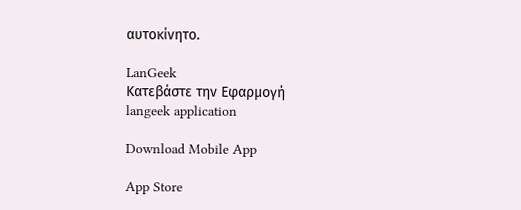αυτοκίνητο.

LanGeek
Κατεβάστε την Εφαρμογή
langeek application

Download Mobile App

App Store